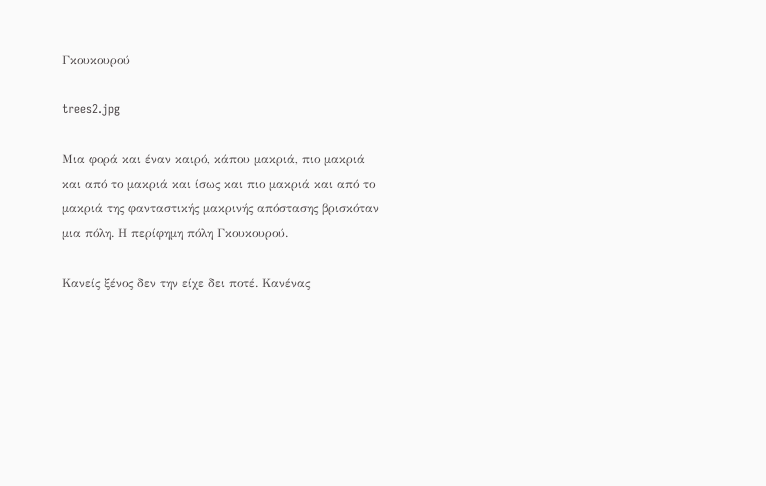Γκουκουρού

trees2.jpg

Μια φορά και έναν καιρό, κάπου μακριά, πιο μακριά και από το μακριά και ίσως και πιο μακριά και από το μακριά της φανταστικής μακρινής απόστασης βρισκόταν μια πόλη. Η περίφημη πόλη Γκουκουρού.

Κανείς ξένος δεν την είχε δει ποτέ. Κανένας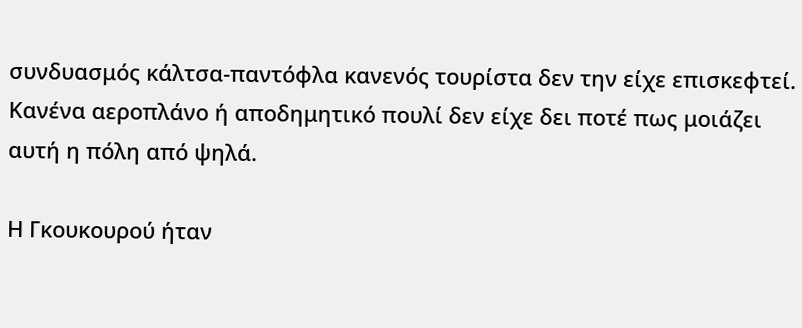συνδυασμός κάλτσα-παντόφλα κανενός τουρίστα δεν την είχε επισκεφτεί. Κανένα αεροπλάνο ή αποδημητικό πουλί δεν είχε δει ποτέ πως μοιάζει αυτή η πόλη από ψηλά.

Η Γκουκουρού ήταν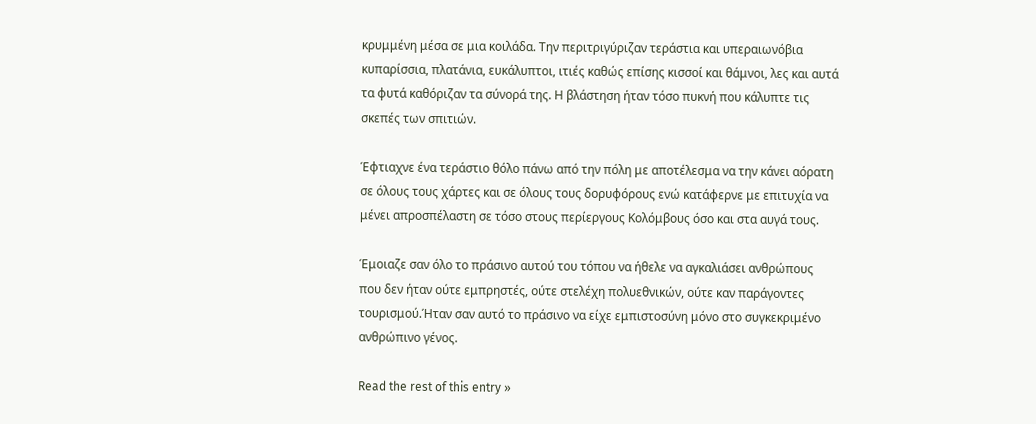κρυμμένη μέσα σε μια κοιλάδα. Την περιτριγύριζαν τεράστια και υπεραιωνόβια κυπαρίσσια, πλατάνια, ευκάλυπτοι, ιτιές καθώς επίσης κισσοί και θάμνοι, λες και αυτά τα φυτά καθόριζαν τα σύνορά της. Η βλάστηση ήταν τόσο πυκνή που κάλυπτε τις σκεπές των σπιτιών.

Έφτιαχνε ένα τεράστιο θόλο πάνω από την πόλη με αποτέλεσμα να την κάνει αόρατη σε όλους τους χάρτες και σε όλους τους δορυφόρους ενώ κατάφερνε με επιτυχία να μένει απροσπέλαστη σε τόσο στους περίεργους Κολόμβους όσο και στα αυγά τους.

Έμοιαζε σαν όλο το πράσινο αυτού του τόπου να ήθελε να αγκαλιάσει ανθρώπους που δεν ήταν ούτε εμπρηστές, ούτε στελέχη πολυεθνικών, ούτε καν παράγοντες τουρισμού.Ήταν σαν αυτό το πράσινο να είχε εμπιστοσύνη μόνο στο συγκεκριμένο ανθρώπινο γένος.

Read the rest of this entry »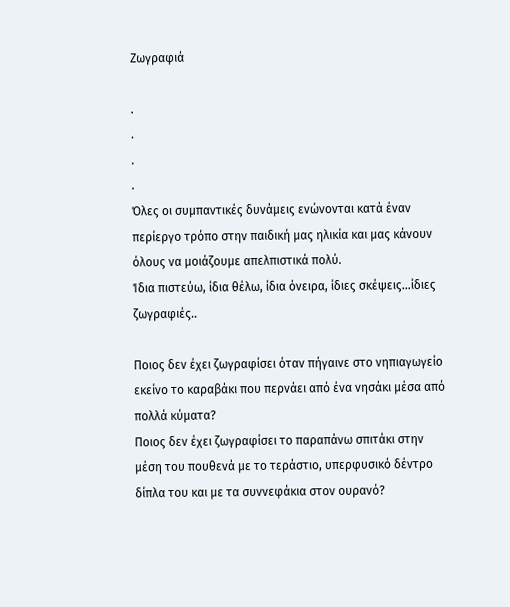Ζωγραφιά

.
.
.
.
Όλες οι συμπαντικές δυνάμεις ενώνονται κατά έναν περίεργο τρόπο στην παιδική μας ηλικία και μας κάνουν όλους να μοιάζουμε απελπιστικά πολύ.
Ίδια πιστεύω, ίδια θέλω, ίδια όνειρα, ίδιες σκέψεις…ίδιες ζωγραφιές..

Ποιος δεν έχει ζωγραφίσει όταν πήγαινε στο νηπιαγωγείο εκείνο το καραβάκι που περνάει από ένα νησάκι μέσα από πολλά κύματα?
Ποιος δεν έχει ζωγραφίσει το παραπάνω σπιτάκι στην μέση του πουθενά με το τεράστιο, υπερφυσικό δέντρο δίπλα του και με τα συννεφάκια στον ουρανό?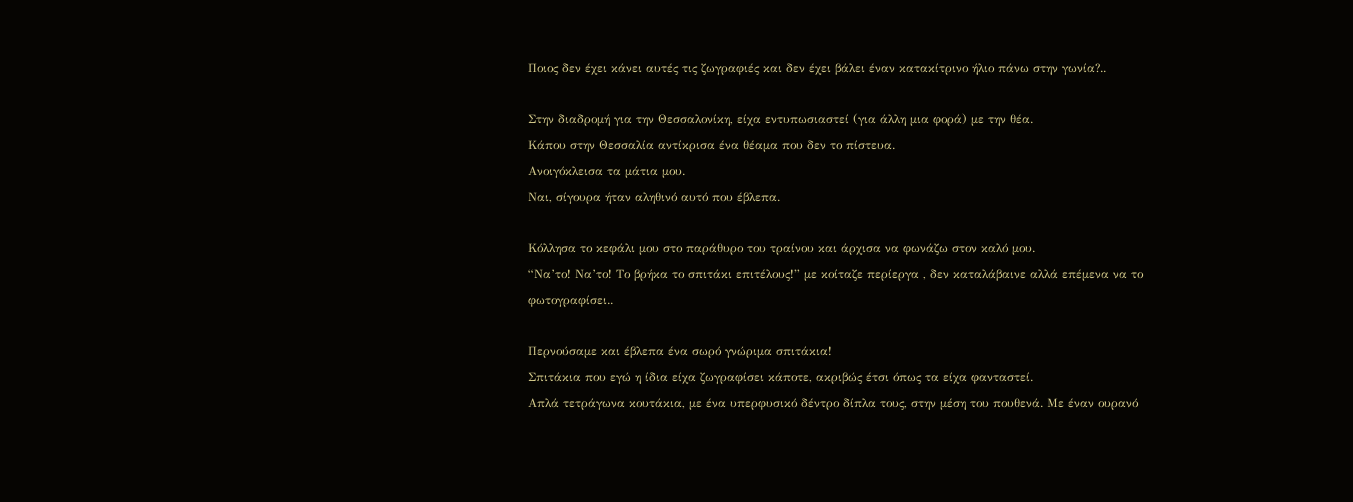Ποιος δεν έχει κάνει αυτές τις ζωγραφιές και δεν έχει βάλει έναν κατακίτρινο ήλιο πάνω στην γωνία?..

Στην διαδρομή για την Θεσσαλονίκη, είχα εντυπωσιαστεί (για άλλη μια φορά) με την θέα.
Κάπου στην Θεσσαλία αντίκρισα ένα θέαμα που δεν το πίστευα.
Ανοιγόκλεισα τα μάτια μου.
Ναι, σίγουρα ήταν αληθινό αυτό που έβλεπα.

Κόλλησα το κεφάλι μου στο παράθυρο του τραίνου και άρχισα να φωνάζω στον καλό μου.
“Να’το! Να’το! Το βρήκα το σπιτάκι επιτέλους!” με κοίταζε περίεργα , δεν καταλάβαινε αλλά επέμενα να το φωτογραφίσει..

Περνούσαμε και έβλεπα ένα σωρό γνώριμα σπιτάκια!
Σπιτάκια που εγώ η ίδια είχα ζωγραφίσει κάποτε, ακριβώς έτσι όπως τα είχα φανταστεί.
Απλά τετράγωνα κουτάκια, με ένα υπερφυσικό δέντρο δίπλα τους, στην μέση του πουθενά. Με έναν ουρανό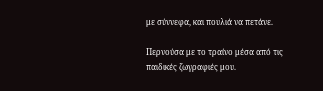με σύννεφα, και πουλιά να πετάνε.

Περνούσα με το τραίνο μέσα από τις παιδικές ζωγραφιές μου.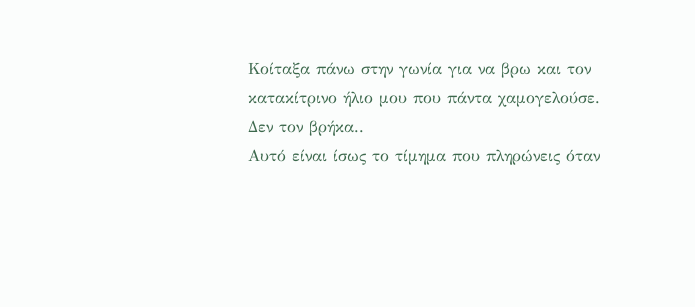Κοίταξα πάνω στην γωνία για να βρω και τον κατακίτρινο ήλιο μου που πάντα χαμογελούσε.
Δεν τον βρήκα..
Αυτό είναι ίσως το τίμημα που πληρώνεις όταν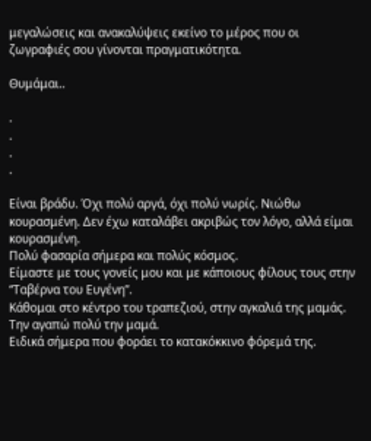μεγαλώσεις και ανακαλύψεις εκείνο το μέρος που οι ζωγραφιές σου γίνονται πραγματικότητα.

Θυμάμαι..

.
.
.
.

Είναι βράδυ. Όχι πολύ αργά, όχι πολύ νωρίς. Νιώθω κουρασμένη. Δεν έχω καταλάβει ακριβώς τον λόγο, αλλά είμαι κουρασμένη.
Πολύ φασαρία σήμερα και πολύς κόσμος.
Είμαστε με τους γονείς μου και με κάποιους φίλους τους στην “Ταβέρνα του Ευγένη”.
Κάθομαι στο κέντρο του τραπεζιού, στην αγκαλιά της μαμάς.
Την αγαπώ πολύ την μαμά.
Ειδικά σήμερα που φοράει το κατακόκκινο φόρεμά της.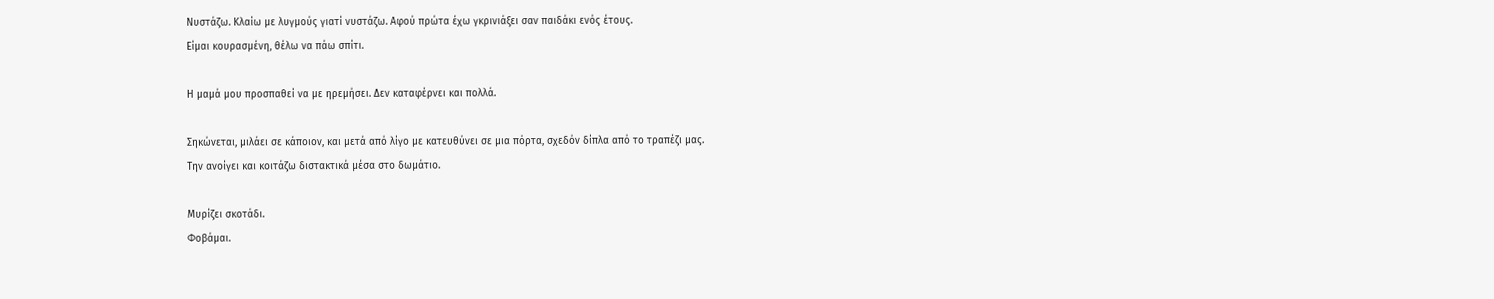Νυστάζω. Κλαίω με λυγμούς γιατί νυστάζω. Αφού πρώτα έχω γκρινιάξει σαν παιδάκι ενός έτους.
Είμαι κουρασμένη, θέλω να πάω σπίτι.

Η μαμά μου προσπαθεί να με ηρεμήσει. Δεν καταφέρνει και πολλά.

Σηκώνεται, μιλάει σε κάποιον, και μετά από λίγο με κατευθύνει σε μια πόρτα, σχεδόν δίπλα από το τραπέζι μας.
Την ανοίγει και κοιτάζω διστακτικά μέσα στο δωμάτιο.

Μυρίζει σκοτάδι.
Φοβάμαι.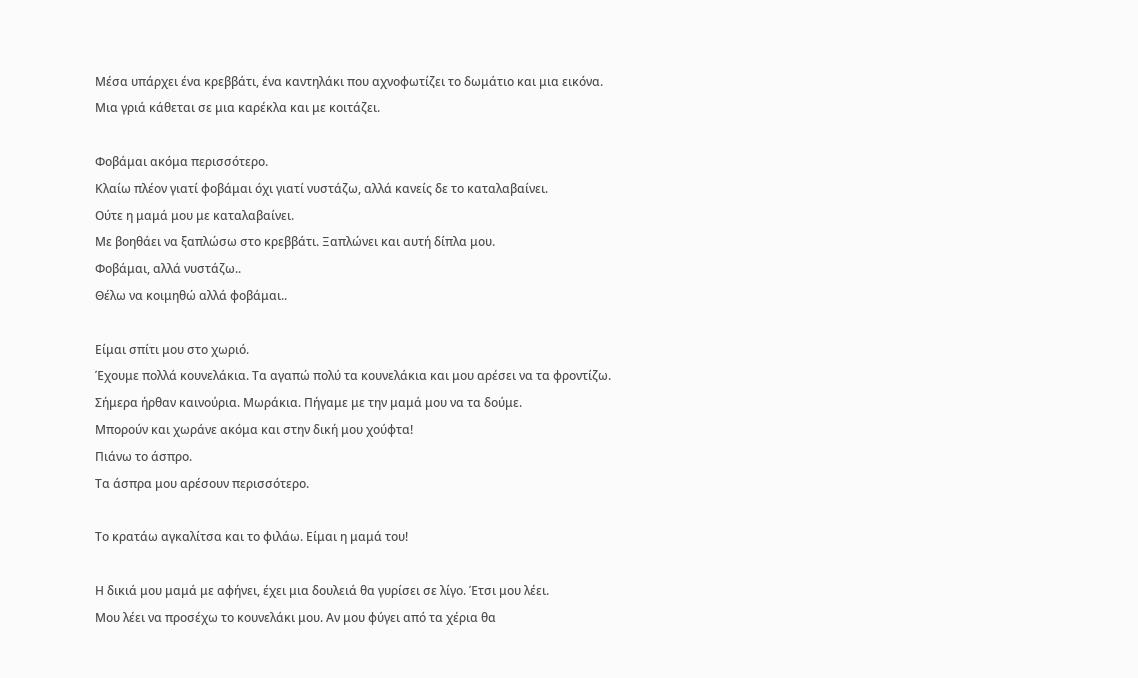Μέσα υπάρχει ένα κρεββάτι, ένα καντηλάκι που αχνοφωτίζει το δωμάτιο και μια εικόνα.
Μια γριά κάθεται σε μια καρέκλα και με κοιτάζει.

Φοβάμαι ακόμα περισσότερο.
Κλαίω πλέον γιατί φοβάμαι όχι γιατί νυστάζω, αλλά κανείς δε το καταλαβαίνει.
Ούτε η μαμά μου με καταλαβαίνει.
Με βοηθάει να ξαπλώσω στο κρεββάτι. Ξαπλώνει και αυτή δίπλα μου.
Φοβάμαι, αλλά νυστάζω..
Θέλω να κοιμηθώ αλλά φοβάμαι..

Είμαι σπίτι μου στο χωριό.
Έχουμε πολλά κουνελάκια. Τα αγαπώ πολύ τα κουνελάκια και μου αρέσει να τα φροντίζω.
Σήμερα ήρθαν καινούρια. Μωράκια. Πήγαμε με την μαμά μου να τα δούμε.
Μπορούν και χωράνε ακόμα και στην δική μου χούφτα!
Πιάνω το άσπρο.
Τα άσπρα μου αρέσουν περισσότερο.

Το κρατάω αγκαλίτσα και το φιλάω. Είμαι η μαμά του!

Η δικιά μου μαμά με αφήνει, έχει μια δουλειά θα γυρίσει σε λίγο. Έτσι μου λέει.
Μου λέει να προσέχω το κουνελάκι μου. Αν μου φύγει από τα χέρια θα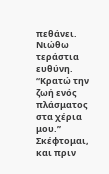πεθάνει.
Νιώθω τεράστια ευθύνη.
“Κρατώ την ζωή ενός πλάσματος στα χέρια μου.” Σκέφτομαι, και πριν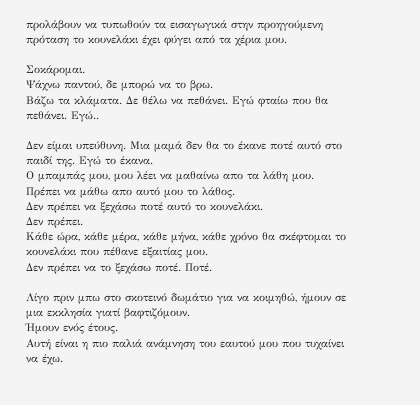προλάβουν να τυπωθούν τα εισαγωγικά στην προηγούμενη πρόταση το κουνελάκι έχει φύγει από τα χέρια μου.

Σοκάρομαι.
Ψάχνω παντού, δε μπορώ να το βρω.
Βάζω τα κλάματα. Δε θέλω να πεθάνει. Εγώ φταίω που θα πεθάνει. Εγώ..

Δεν είμαι υπεύθυνη. Μια μαμά δεν θα το έκανε ποτέ αυτό στο παιδί της. Εγώ το έκανα.
Ο μπαμπάς μου, μου λέει να μαθαίνω απο τα λάθη μου.
Πρέπει να μάθω απο αυτό μου το λάθος.
Δεν πρέπει να ξεχάσω ποτέ αυτό το κουνελάκι.
Δεν πρέπει.
Κάθε ώρα, κάθε μέρα, κάθε μήνα, κάθε χρόνο θα σκέφτομαι το κουνελάκι που πέθανε εξαιτίας μου.
Δεν πρέπει να το ξεχάσω ποτέ. Ποτέ.

Λίγο πριν μπω στο σκοτεινό δωμάτιο για να κοιμηθώ, ήμουν σε μια εκκλησία γιατί βαφτιζόμουν.
Ήμουν ενός έτους.
Αυτή είναι η πιο παλιά ανάμνηση του εαυτού μου που τυχαίνει να έχω.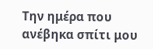Την ημέρα που ανέβηκα σπίτι μου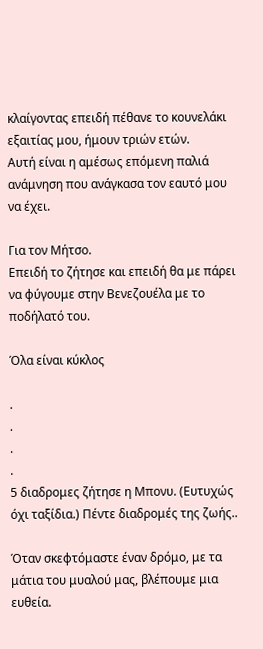κλαίγοντας επειδή πέθανε το κουνελάκι εξαιτίας μου, ήμουν τριών ετών.
Αυτή είναι η αμέσως επόμενη παλιά ανάμνηση που ανάγκασα τον εαυτό μου να έχει.

Για τον Μήτσο.
Επειδή το ζήτησε και επειδή θα με πάρει να φύγουμε στην Βενεζουέλα με το ποδήλατό του.

Όλα είναι κύκλος

.
.
.
.
5 διαδρομες ζήτησε η Μπονυ. (Ευτυχώς όχι ταξίδια.) Πέντε διαδρομές της ζωής..

Όταν σκεφτόμαστε έναν δρόμο, με τα μάτια του μυαλού μας, βλέπουμε μια ευθεία.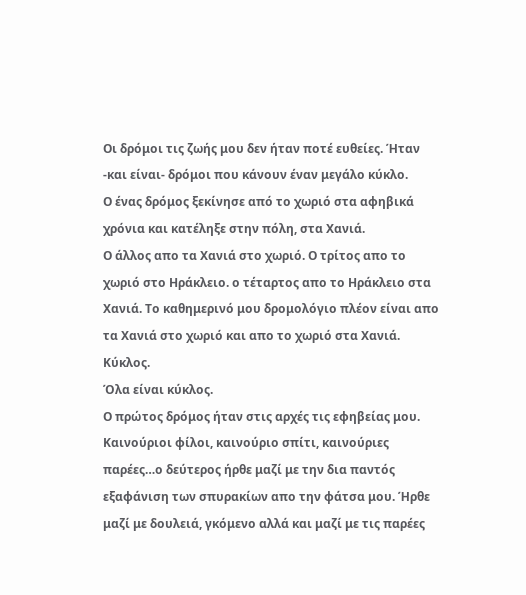Οι δρόμοι τις ζωής μου δεν ήταν ποτέ ευθείες. Ήταν -και είναι- δρόμοι που κάνουν έναν μεγάλο κύκλο.
Ο ένας δρόμος ξεκίνησε από το χωριό στα αφηβικά χρόνια και κατέληξε στην πόλη, στα Χανιά.
Ο άλλος απο τα Χανιά στο χωριό. Ο τρίτος απο το χωριό στο Ηράκλειο. ο τέταρτος απο το Ηράκλειο στα Χανιά. Το καθημερινό μου δρομολόγιο πλέον είναι απο τα Χανιά στο χωριό και απο το χωριό στα Χανιά.
Κύκλος.
Όλα είναι κύκλος.
Ο πρώτος δρόμος ήταν στις αρχές τις εφηβείας μου. Καινούριοι φίλοι, καινούριο σπίτι, καινούριες παρέες…ο δεύτερος ήρθε μαζί με την δια παντός εξαφάνιση των σπυρακίων απο την φάτσα μου. Ήρθε μαζί με δουλειά, γκόμενο αλλά και μαζί με τις παρέες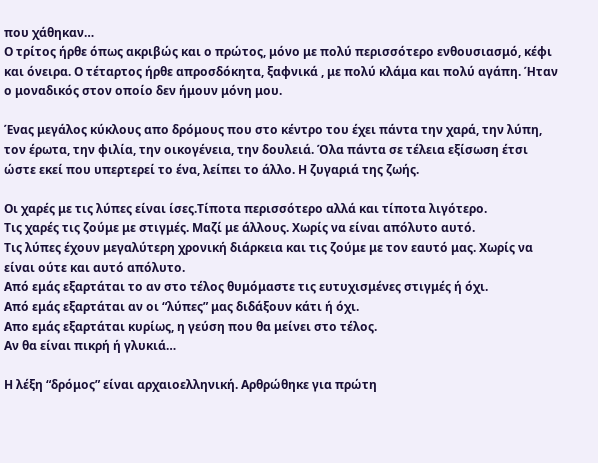που χάθηκαν…
Ο τρίτος ήρθε όπως ακριβώς και ο πρώτος, μόνο με πολύ περισσότερο ενθουσιασμό, κέφι και όνειρα. Ο τέταρτος ήρθε απροσδόκητα, ξαφνικά , με πολύ κλάμα και πολύ αγάπη. Ήταν ο μοναδικός στον οποίο δεν ήμουν μόνη μου.

Ένας μεγάλος κύκλους απο δρόμους που στο κέντρο του έχει πάντα την χαρά, την λύπη, τον έρωτα, την φιλία, την οικογένεια, την δουλειά. Όλα πάντα σε τέλεια εξίσωση έτσι ώστε εκεί που υπερτερεί το ένα, λείπει το άλλο. Η ζυγαριά της ζωής.

Οι χαρές με τις λύπες είναι ίσες.Τίποτα περισσότερο αλλά και τίποτα λιγότερο.
Τις χαρές τις ζούμε με στιγμές. Μαζί με άλλους. Χωρίς να είναι απόλυτο αυτό.
Τις λύπες έχουν μεγαλύτερη χρονική διάρκεια και τις ζούμε με τον εαυτό μας. Χωρίς να είναι ούτε και αυτό απόλυτο.
Από εμάς εξαρτάται το αν στο τέλος θυμόμαστε τις ευτυχισμένες στιγμές ή όχι.
Από εμάς εξαρτάται αν οι “λύπες” μας διδάξουν κάτι ή όχι.
Απο εμάς εξαρτάται κυρίως, η γεύση που θα μείνει στο τέλος.
Αν θα είναι πικρή ή γλυκιά…

Η λέξη “δρόμος” είναι αρχαιοελληνική. Αρθρώθηκε για πρώτη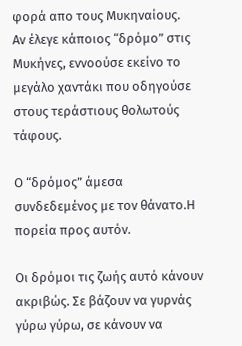φορά απο τους Μυκηναίους.
Αν έλεγε κάποιος “δρόμο” στις Μυκήνες, εννοούσε εκείνο το μεγάλο χαντάκι που οδηγούσε στους τεράστιους θολωτούς τάφους.

Ο “δρόμος” άμεσα συνδεδεμένος με τον θάνατο.Η πορεία προς αυτόν.

Οι δρόμοι τις ζωής αυτό κάνουν ακριβώς. Σε βάζουν να γυρνάς γύρω γύρω, σε κάνουν να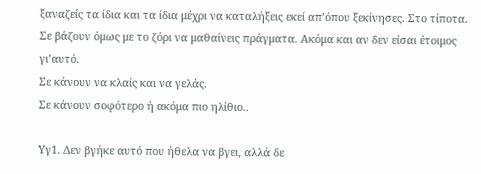ξαναζείς τα ίδια και τα ίδια μέχρι να καταλήξεις εκεί απ’όπου ξεκίνησες. Στο τίποτα.
Σε βάζουν όμως με το ζόρι να μαθαίνεις πράγματα. Ακόμα και αν δεν είσαι έτοιμος γι’αυτό.
Σε κάνουν να κλαίς και να γελάς.
Σε κάνουν σοφότερο ή ακόμα πιο ηλίθιο..

Υγ1. Δεν βγήκε αυτό που ήθελα να βγει, αλλά δε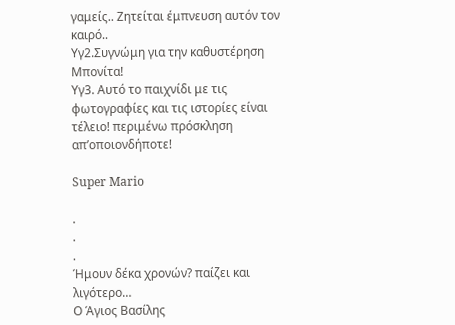γαμείς.. Ζητείται έμπνευση αυτόν τον καιρό..
Υγ2.Συγνώμη για την καθυστέρηση Μπονίτα!
Υγ3. Αυτό το παιχνίδι με τις φωτογραφίες και τις ιστορίες είναι τέλειο! περιμένω πρόσκληση απ’οποιονδήποτε!

Super Mario

.
.
.
Ήμουν δέκα χρονών? παίζει και λιγότερο…
Ο Άγιος Βασίλης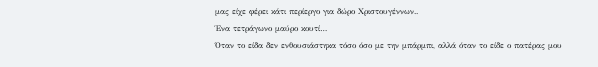μας είχε φέρει κάτι περίεργο για δώρο Χριστουγέννων..
Ένα τετράγωνο μαύρο κουτί…
Όταν το είδα δεν ενθουσιάστηκα τόσο όσο με την μπάρμπι, αλλά όταν το είδε ο πατέρας μου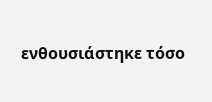ενθουσιάστηκε τόσο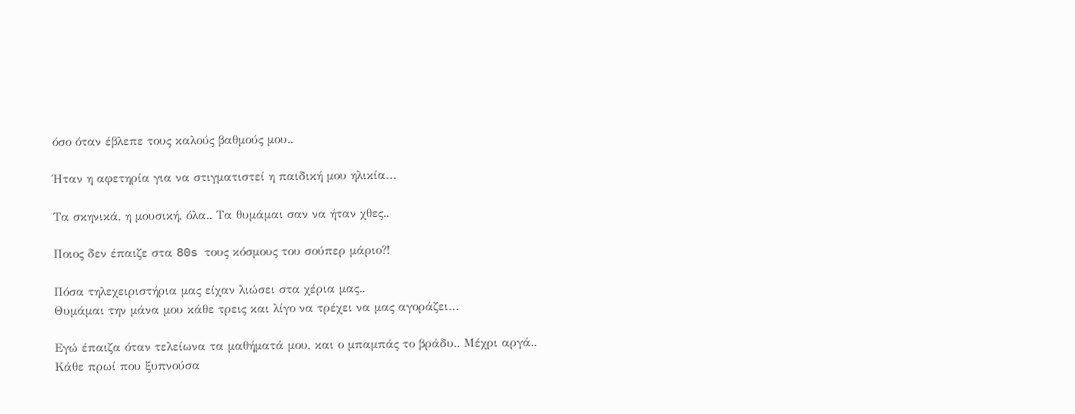όσο όταν έβλεπε τους καλούς βαθμούς μου..

Ήταν η αφετηρία για να στιγματιστεί η παιδική μου ηλικία…

Τα σκηνικά, η μουσική, όλα.. Τα θυμάμαι σαν να ήταν χθες..

Ποιος δεν έπαιζε στα 80s τους κόσμους του σούπερ μάριο?!

Πόσα τηλεχειριστήρια μας είχαν λιώσει στα χέρια μας..
Θυμάμαι την μάνα μου κάθε τρεις και λίγο να τρέχει να μας αγοράζει…

Εγώ έπαιζα όταν τελείωνα τα μαθήματά μου, και ο μπαμπάς το βράδυ.. Μέχρι αργά..
Κάθε πρωί που ξυπνούσα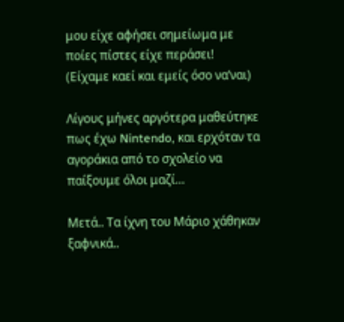μου είχε αφήσει σημείωμα με ποίες πίστες είχε περάσει!
(Είχαμε καεί και εμείς όσο να’ναι)

Λίγους μήνες αργότερα μαθεύτηκε πως έχω Nintendo, και ερχόταν τα αγοράκια από το σχολείο να παίξουμε όλοι μαζί…

Μετά.. Τα ίχνη του Μάριο χάθηκαν ξαφνικά..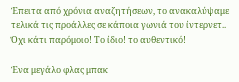Έπειτα από χρόνια αναζητήσεων, το ανακαλύψαμε τελικά τις προάλλες σε κάποια γωνιά του ίντερνετ..
Όχι κάτι παρόμοιο! Το ίδιο! το αυθεντικό!

Ένα μεγάλο φλας μπακ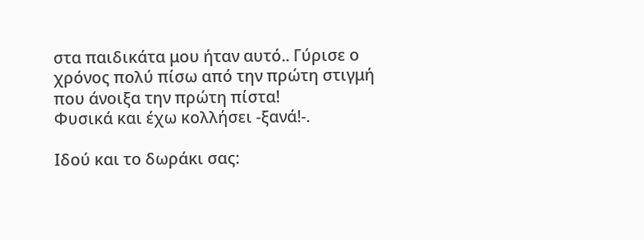στα παιδικάτα μου ήταν αυτό.. Γύρισε ο χρόνος πολύ πίσω από την πρώτη στιγμή που άνοιξα την πρώτη πίστα!
Φυσικά και έχω κολλήσει -ξανά!-.

Ιδού και το δωράκι σας: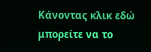Κάνοντας κλικ εδώ μπορείτε να το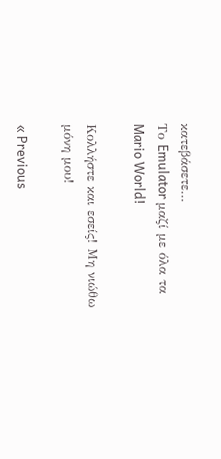κατεβάσετε…
Το Emulator μαζί με όλα τα Mario World!

Κολλήστε και εσείς! Μη νιώθω μόνη μου!

« Previous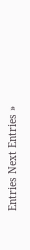Entries Next Entries »